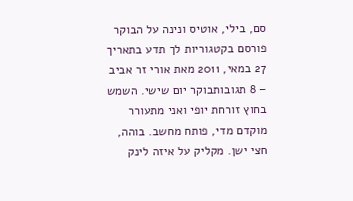סם, בילי, אוטיס ונינה על הבוקר
פורסם בקטגוריות לך תדע בתאריך 27 במאי, 2011 מאת אורי זר אביב – 8 תגובותבוקר יום שישי. השמש בחוץ זורחת יופי ואני מתעורר מוקדם מדי, פותח מחשב. בוהה, חצי ישן. מקליק על איזה לינק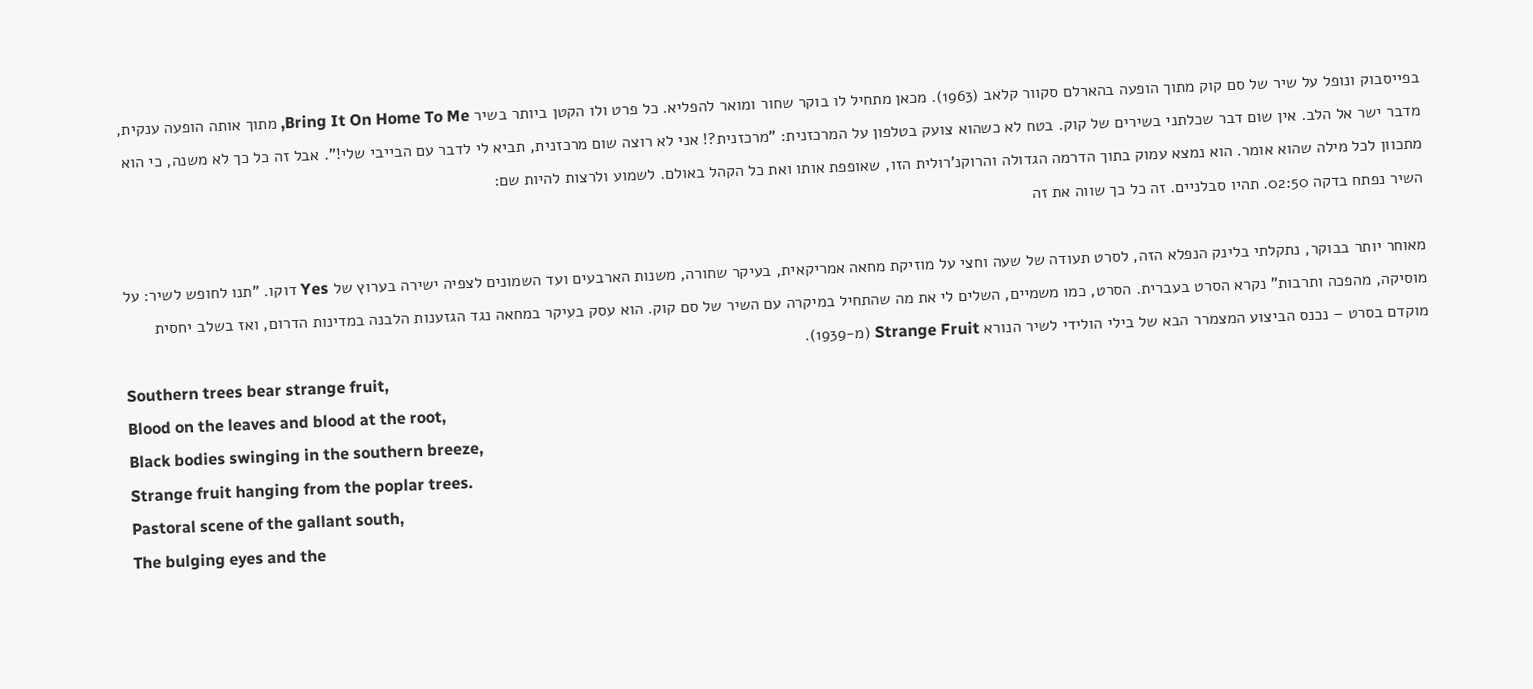בפייסבוק ונופל על שיר של סם קוק מתוך הופעה בהארלם סקוור קלאב (1963). מכאן מתחיל לו בוקר שחור ומואר להפליא. כל פרט ולו הקטן ביותר בשיר Bring It On Home To Me, מתוך אותה הופעה ענקית, מדבר ישר אל הלב. אין שום דבר שכלתני בשירים של קוק. בטח לא כשהוא צועק בטלפון על המרכזנית: "מרכזנית?! אני לא רוצה שום מרכזנית, תביא לי לדבר עם הבייבי שלי!". אבל זה כל כך לא משנה, כי הוא מתכוון לכל מילה שהוא אומר. הוא נמצא עמוק בתוך הדרמה הגדולה והרוקנ'רולית הזו, שאופפת אותו ואת כל הקהל באולם. לשמוע ולרצות להיות שם:
השיר נפתח בדקה 02:50. תהיו סבלניים. זה כל כך שווה את זה

מאוחר יותר בבוקר, נתקלתי בלינק הנפלא הזה, לסרט תעודה של שעה וחצי על מוזיקת מחאה אמריקאית, בעיקר שחורה, משנות הארבעים ועד השמונים לצפיה ישירה בערוץ של Yes דוקו. "תנו לחופש לשיר: על מוסיקה, מהפכה ותרבות" נקרא הסרט בעברית. הסרט, כמו משמיים, השלים לי את מה שהתחיל במיקרה עם השיר של סם קוק. הוא עסק בעיקר במחאה נגד הגזענות הלבנה במדינות הדרום, ואז בשלב יחסית מוקדם בסרט – נכנס הביצוע המצמרר הבא של בילי הולידי לשיר הנורא Strange Fruit (מ-1939).
Southern trees bear strange fruit,
Blood on the leaves and blood at the root,
Black bodies swinging in the southern breeze,
Strange fruit hanging from the poplar trees.
Pastoral scene of the gallant south,
The bulging eyes and the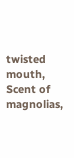twisted mouth,
Scent of magnolias,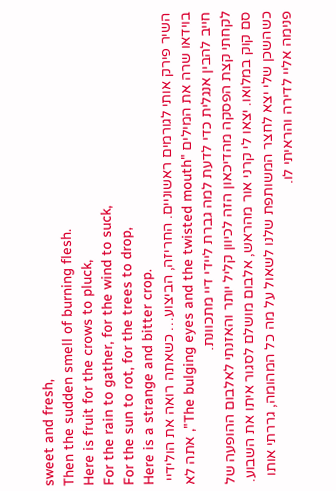sweet and fresh,
Then the sudden smell of burning flesh.
Here is fruit for the crows to pluck,
For the rain to gather, for the wind to suck,
For the sun to rot, for the trees to drop,
Here is a strange and bitter crop.
השיר פירק אותי לגורמים ראשוניים. החריזה, הביצוע… כשאתה רואה את הולידיי בוידאו שרה את המילים "The bulging eyes and the twisted mouth", אתה לא חייב להבין אנגלית כדי לדעת למה גברת ליידי דיי מתכוונת.
לקחתי קצת הפסקה מהדיכאון הזה לכיוון קליל יותר והאזנתי לאלבום ההופעה של סם קוק במלואו. יצאו לי קרני אור מהראש, אלבום מושלם לסגור איתו את השבוע. כשהשכן שלי יצא לחצר המשותפת שלנו לשאול על מה כל המהומה, גררתי אותו פנימה אליי לדירה והראיתי לו.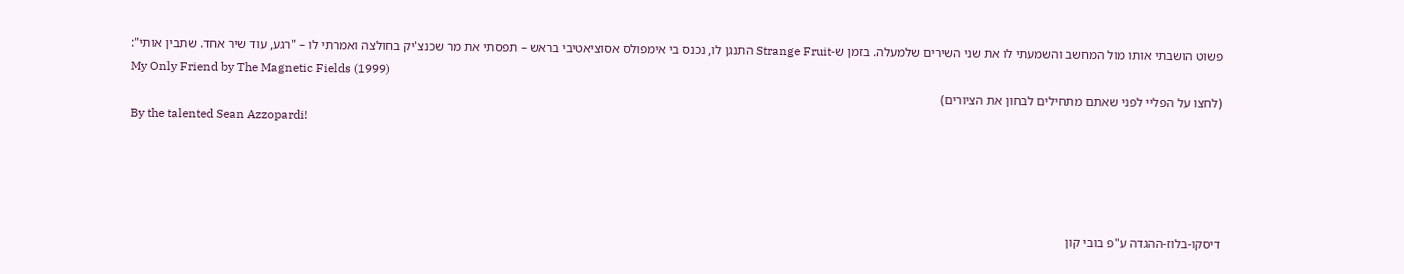פשוט הושבתי אותו מול המחשב והשמעתי לו את שני השירים שלמעלה. בזמן ש-Strange Fruit התנגן לו, נכנס בי אימפולס אסוציאטיבי בראש – תפסתי את מר שכנצ'יק בחולצה ואמרתי לו – "רגע, עוד שיר אחד. שתבין אותי":
My Only Friend by The Magnetic Fields (1999)
(לחצו על הפליי לפני שאתם מתחילים לבחון את הציורים)
By the talented Sean Azzopardi!




דיסקו-בלוז-ההגדה ע"פ בובי קון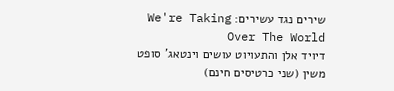שירים נגד עשירים: We're Taking Over The World
דיויד אלן והתעויוט עושים וינטאג' סופט משין (שני כרטיסים חינם)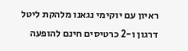ראיון עם יוקימי נגאנו מלהקת ליטל דרגון ו-2 כרטיסים חינם להופעה